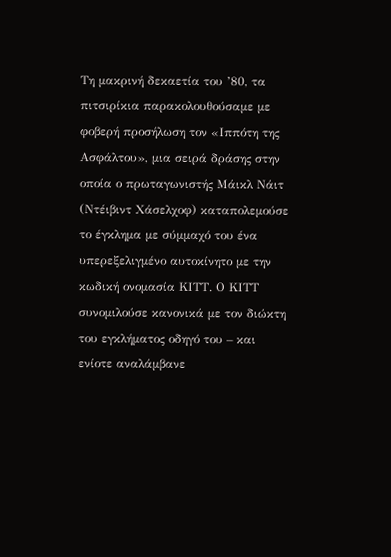Τη μακρινή δεκαετία του ’80, τα πιτσιρίκια παρακολουθούσαμε με φοβερή προσήλωση τον «Ιππότη της Ασφάλτου», μια σειρά δράσης στην οποία ο πρωταγωνιστής Μάικλ Νάιτ (Ντέιβιντ Χάσελχοφ) καταπολεμούσε το έγκλημα με σύμμαχό του ένα υπερεξελιγμένο αυτοκίνητο με την κωδική ονομασία ΚΙΤΤ. Ο ΚΙΤΤ συνομιλούσε κανονικά με τον διώκτη του εγκλήματος οδηγό του – και ενίοτε αναλάμβανε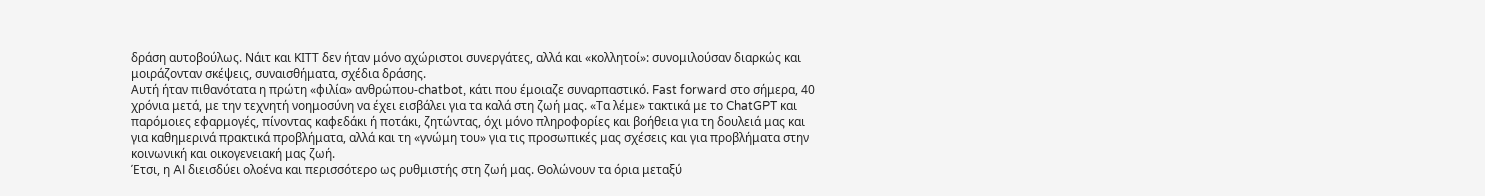δράση αυτοβούλως. Νάιτ και ΚΙΤΤ δεν ήταν μόνο αχώριστοι συνεργάτες, αλλά και «κολλητοί»: συνομιλούσαν διαρκώς και μοιράζονταν σκέψεις, συναισθήματα, σχέδια δράσης.
Αυτή ήταν πιθανότατα η πρώτη «φιλία» ανθρώπου-chatbot, κάτι που έμοιαζε συναρπαστικό. Fast forward στο σήμερα, 40 χρόνια μετά, με την τεχνητή νοημοσύνη να έχει εισβάλει για τα καλά στη ζωή μας. «Τα λέμε» τακτικά με το ChatGPT και παρόμοιες εφαρμογές, πίνοντας καφεδάκι ή ποτάκι, ζητώντας, όχι μόνο πληροφορίες και βοήθεια για τη δουλειά μας και για καθημερινά πρακτικά προβλήματα, αλλά και τη «γνώμη του» για τις προσωπικές μας σχέσεις και για προβλήματα στην κοινωνική και οικογενειακή μας ζωή.
Έτσι, η AI διεισδύει ολοένα και περισσότερο ως ρυθμιστής στη ζωή μας. Θολώνουν τα όρια μεταξύ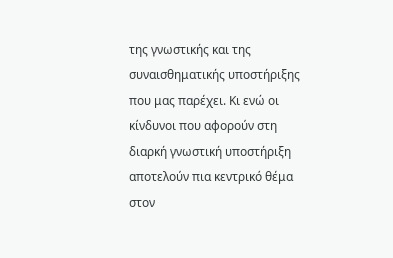της γνωστικής και της συναισθηματικής υποστήριξης που μας παρέχει. Κι ενώ οι κίνδυνοι που αφορούν στη διαρκή γνωστική υποστήριξη αποτελούν πια κεντρικό θέμα στον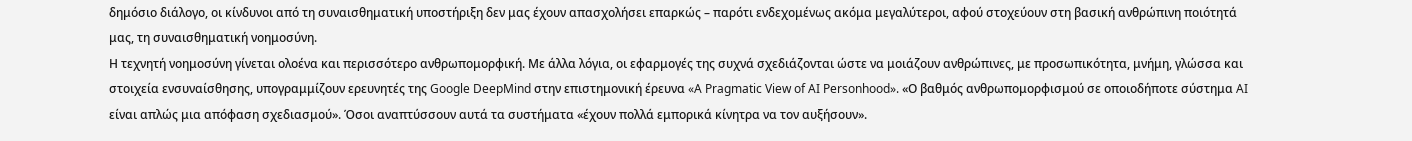δημόσιο διάλογο, οι κίνδυνοι από τη συναισθηματική υποστήριξη δεν μας έχουν απασχολήσει επαρκώς – παρότι ενδεχομένως ακόμα μεγαλύτεροι, αφού στοχεύουν στη βασική ανθρώπινη ποιότητά μας, τη συναισθηματική νοημοσύνη.
Η τεχνητή νοημοσύνη γίνεται ολοένα και περισσότερο ανθρωπομορφική. Με άλλα λόγια, οι εφαρμογές της συχνά σχεδιάζονται ώστε να μοιάζουν ανθρώπινες, με προσωπικότητα, μνήμη, γλώσσα και στοιχεία ενσυναίσθησης, υπογραμμίζουν ερευνητές της Google DeepMind στην επιστημονική έρευνα «A Pragmatic View of AI Personhood». «Ο βαθμός ανθρωπομορφισμού σε οποιοδήποτε σύστημα AI είναι απλώς μια απόφαση σχεδιασμού». Όσοι αναπτύσσουν αυτά τα συστήματα «έχουν πολλά εμπορικά κίνητρα να τον αυξήσουν».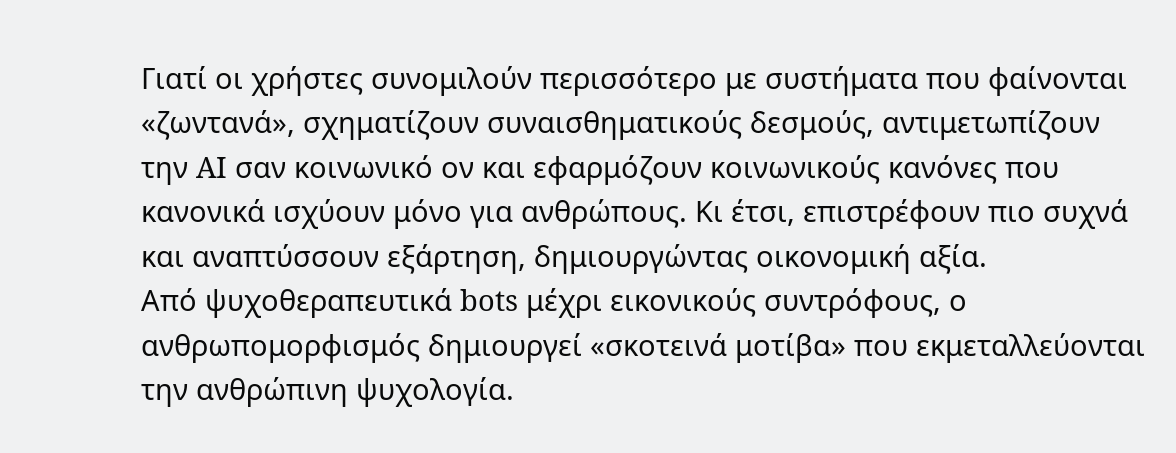Γιατί οι χρήστες συνομιλούν περισσότερο με συστήματα που φαίνονται «ζωντανά», σχηματίζουν συναισθηματικούς δεσμούς, αντιμετωπίζουν την AI σαν κοινωνικό ον και εφαρμόζουν κοινωνικούς κανόνες που κανονικά ισχύουν μόνο για ανθρώπους. Κι έτσι, επιστρέφουν πιο συχνά και αναπτύσσουν εξάρτηση, δημιουργώντας οικονομική αξία.
Από ψυχοθεραπευτικά bots μέχρι εικονικούς συντρόφους, ο ανθρωπομορφισμός δημιουργεί «σκοτεινά μοτίβα» που εκμεταλλεύονται την ανθρώπινη ψυχολογία.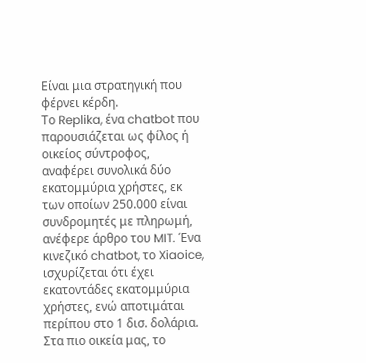Είναι μια στρατηγική που φέρνει κέρδη.
Το Replika, ένα chatbot που παρουσιάζεται ως φίλος ή οικείος σύντροφος, αναφέρει συνολικά δύο εκατομμύρια χρήστες, εκ των οποίων 250.000 είναι συνδρομητές με πληρωμή, ανέφερε άρθρο του MIT. Ένα κινεζικό chatbot, το Xiaoice, ισχυρίζεται ότι έχει εκατοντάδες εκατομμύρια χρήστες, ενώ αποτιμάται περίπου στο 1 δισ. δολάρια. Στα πιο οικεία μας, το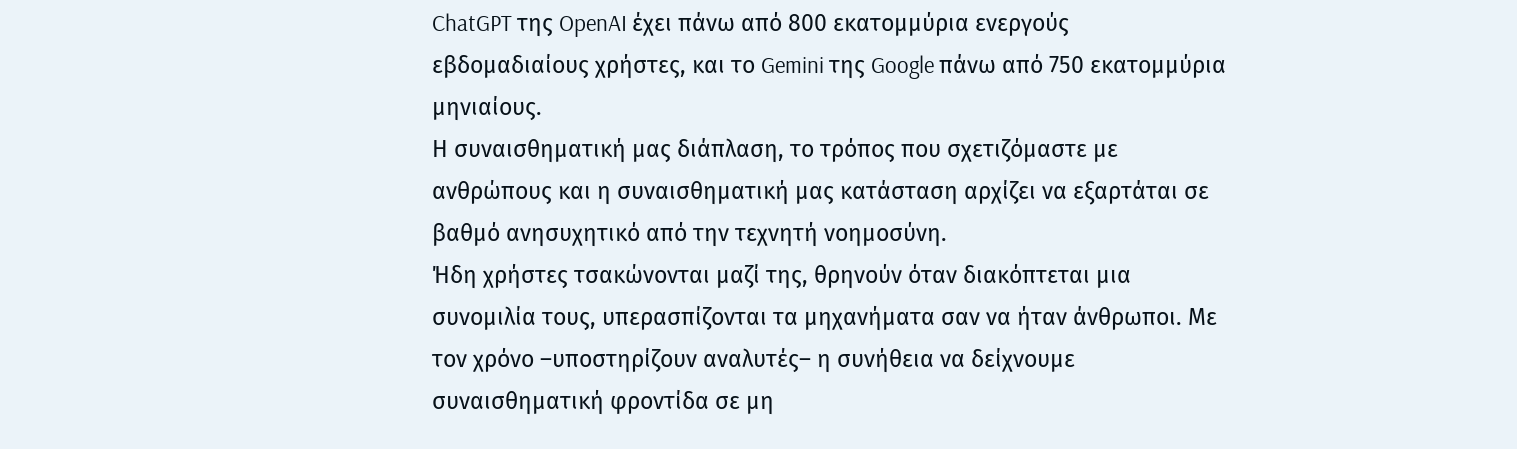ChatGPT της OpenAI έχει πάνω από 800 εκατομμύρια ενεργούς εβδομαδιαίους χρήστες, και το Gemini της Google πάνω από 750 εκατομμύρια μηνιαίους.
Η συναισθηματική μας διάπλαση, το τρόπος που σχετιζόμαστε με ανθρώπους και η συναισθηματική μας κατάσταση αρχίζει να εξαρτάται σε βαθμό ανησυχητικό από την τεχνητή νοημοσύνη.
Ήδη χρήστες τσακώνονται μαζί της, θρηνούν όταν διακόπτεται μια συνομιλία τους, υπερασπίζονται τα μηχανήματα σαν να ήταν άνθρωποι. Με τον χρόνο –υποστηρίζουν αναλυτές– η συνήθεια να δείχνουμε συναισθηματική φροντίδα σε μη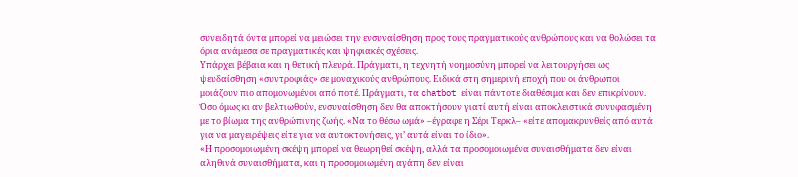συνειδητά όντα μπορεί να μειώσει την ενσυναίσθηση προς τους πραγματικούς ανθρώπους και να θολώσει τα όρια ανάμεσα σε πραγματικές και ψηφιακές σχέσεις.
Υπάρχει βέβαια και η θετική πλευρά. Πράγματι, η τεχνητή νοημοσύνη μπορεί να λειτουργήσει ως ψευδαίσθηση «συντροφιάς» σε μοναχικούς ανθρώπους. Ειδικά στη σημερινή εποχή που οι άνθρωποι μοιάζουν πιο απομονωμένοι από ποτέ. Πράγματι, τα chatbot είναι πάντοτε διαθέσιμα και δεν επικρίνουν. Όσο όμως κι αν βελτιωθούν, ενσυναίσθηση δεν θα αποκτήσουν γιατί αυτή είναι αποκλειστικά συνυφασμένη με το βίωμα της ανθρώπινης ζωής. «Να το θέσω ωμά» –έγραφε η Σέρι Τερκλ– «είτε απομακρυνθείς από αυτά για να μαγειρέψεις είτε για να αυτοκτονήσεις, γι’ αυτά είναι το ίδιο».
«Η προσομοιωμένη σκέψη μπορεί να θεωρηθεί σκέψη, αλλά τα προσομοιωμένα συναισθήματα δεν είναι αληθινά συναισθήματα, και η προσομοιωμένη αγάπη δεν είναι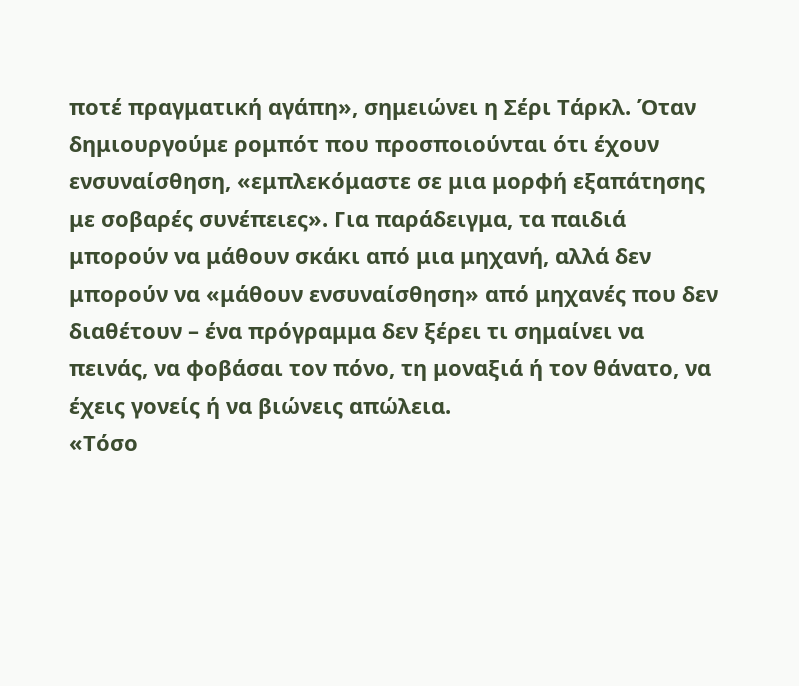ποτέ πραγματική αγάπη», σημειώνει η Σέρι Τάρκλ. Όταν δημιουργούμε ρομπότ που προσποιούνται ότι έχουν ενσυναίσθηση, «εμπλεκόμαστε σε μια μορφή εξαπάτησης με σοβαρές συνέπειες». Για παράδειγμα, τα παιδιά μπορούν να μάθουν σκάκι από μια μηχανή, αλλά δεν μπορούν να «μάθουν ενσυναίσθηση» από μηχανές που δεν διαθέτουν – ένα πρόγραμμα δεν ξέρει τι σημαίνει να πεινάς, να φοβάσαι τον πόνο, τη μοναξιά ή τον θάνατο, να έχεις γονείς ή να βιώνεις απώλεια.
«Τόσο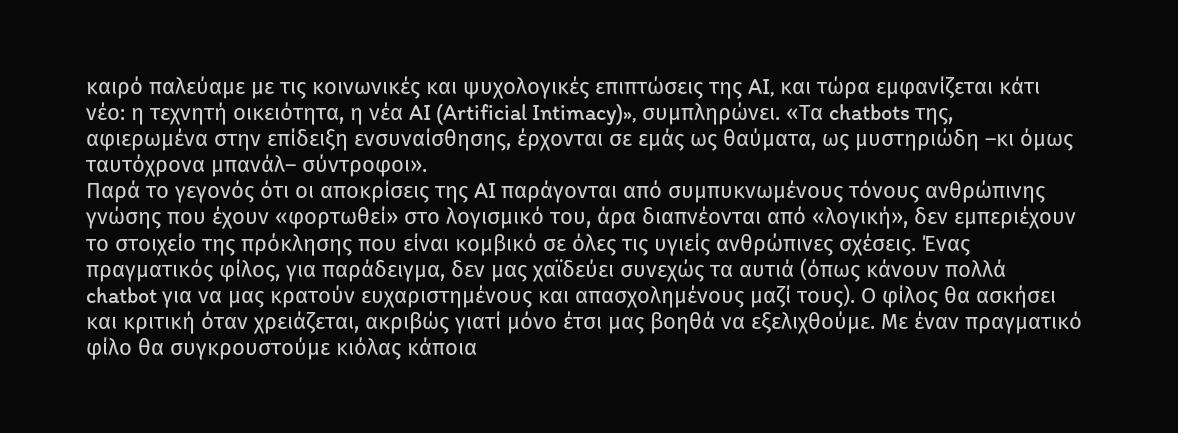καιρό παλεύαμε με τις κοινωνικές και ψυχολογικές επιπτώσεις της AI, και τώρα εμφανίζεται κάτι νέο: η τεχνητή οικειότητα, η νέα AI (Artificial Intimacy)», συμπληρώνει. «Τα chatbots της, αφιερωμένα στην επίδειξη ενσυναίσθησης, έρχονται σε εμάς ως θαύματα, ως μυστηριώδη –κι όμως ταυτόχρονα μπανάλ– σύντροφοι».
Παρά το γεγονός ότι οι αποκρίσεις της AI παράγονται από συμπυκνωμένους τόνους ανθρώπινης γνώσης που έχουν «φορτωθεί» στο λογισμικό του, άρα διαπνέονται από «λογική», δεν εμπεριέχουν το στοιχείο της πρόκλησης που είναι κομβικό σε όλες τις υγιείς ανθρώπινες σχέσεις. Ένας πραγματικός φίλος, για παράδειγμα, δεν μας χαϊδεύει συνεχώς τα αυτιά (όπως κάνουν πολλά chatbot για να μας κρατούν ευχαριστημένους και απασχολημένους μαζί τους). Ο φίλος θα ασκήσει και κριτική όταν χρειάζεται, ακριβώς γιατί μόνο έτσι μας βοηθά να εξελιχθούμε. Με έναν πραγματικό φίλο θα συγκρουστούμε κιόλας κάποια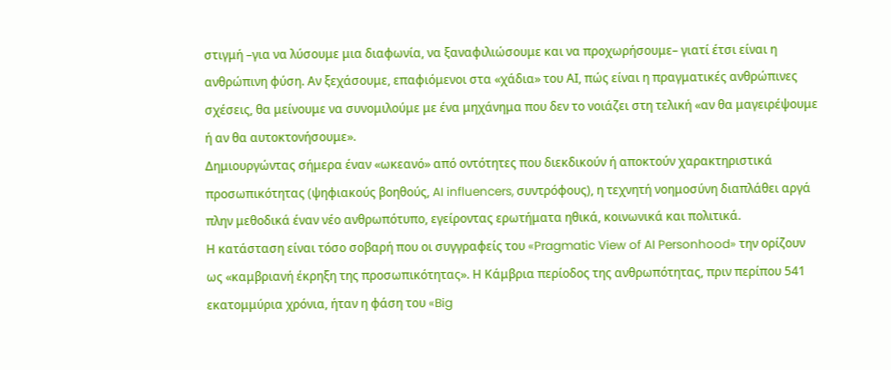στιγμή –για να λύσουμε μια διαφωνία, να ξαναφιλιώσουμε και να προχωρήσουμε– γιατί έτσι είναι η ανθρώπινη φύση. Αν ξεχάσουμε, επαφιόμενοι στα «χάδια» του ΑΙ, πώς είναι η πραγματικές ανθρώπινες σχέσεις, θα μείνουμε να συνομιλούμε με ένα μηχάνημα που δεν το νοιάζει στη τελική «αν θα μαγειρέψουμε ή αν θα αυτοκτονήσουμε».
Δημιουργώντας σήμερα έναν «ωκεανό» από οντότητες που διεκδικούν ή αποκτούν χαρακτηριστικά προσωπικότητας (ψηφιακούς βοηθούς, AI influencers, συντρόφους), η τεχνητή νοημοσύνη διαπλάθει αργά πλην μεθοδικά έναν νέο ανθρωπότυπο, εγείροντας ερωτήματα ηθικά, κοινωνικά και πολιτικά.
Η κατάσταση είναι τόσο σοβαρή που οι συγγραφείς του «Pragmatic View of AI Personhood» την ορίζουν ως «καμβριανή έκρηξη της προσωπικότητας». Η Κάμβρια περίοδος της ανθρωπότητας, πριν περίπου 541 εκατομμύρια χρόνια, ήταν η φάση του «Big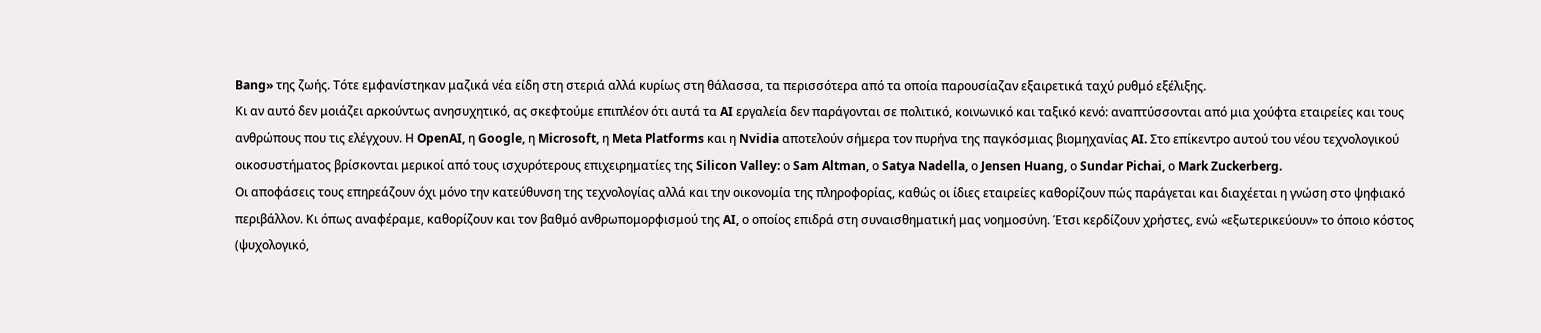Bang» της ζωής. Τότε εμφανίστηκαν μαζικά νέα είδη στη στεριά αλλά κυρίως στη θάλασσα, τα περισσότερα από τα οποία παρουσίαζαν εξαιρετικά ταχύ ρυθμό εξέλιξης.
Κι αν αυτό δεν μοιάζει αρκούντως ανησυχητικό, ας σκεφτούμε επιπλέον ότι αυτά τα AI εργαλεία δεν παράγονται σε πολιτικό, κοινωνικό και ταξικό κενό: αναπτύσσονται από μια χούφτα εταιρείες και τους ανθρώπους που τις ελέγχουν. Η OpenAI, η Google, η Microsoft, η Meta Platforms και η Nvidia αποτελούν σήμερα τον πυρήνα της παγκόσμιας βιομηχανίας AI. Στο επίκεντρο αυτού του νέου τεχνολογικού οικοσυστήματος βρίσκονται μερικοί από τους ισχυρότερους επιχειρηματίες της Silicon Valley: ο Sam Altman, ο Satya Nadella, ο Jensen Huang, ο Sundar Pichai, ο Mark Zuckerberg.
Οι αποφάσεις τους επηρεάζουν όχι μόνο την κατεύθυνση της τεχνολογίας αλλά και την οικονομία της πληροφορίας, καθώς οι ίδιες εταιρείες καθορίζουν πώς παράγεται και διαχέεται η γνώση στο ψηφιακό περιβάλλον. Κι όπως αναφέραμε, καθορίζουν και τον βαθμό ανθρωπομορφισμού της AI, ο οποίος επιδρά στη συναισθηματική μας νοημοσύνη. Έτσι κερδίζουν χρήστες, ενώ «εξωτερικεύουν» το όποιο κόστος (ψυχολογικό,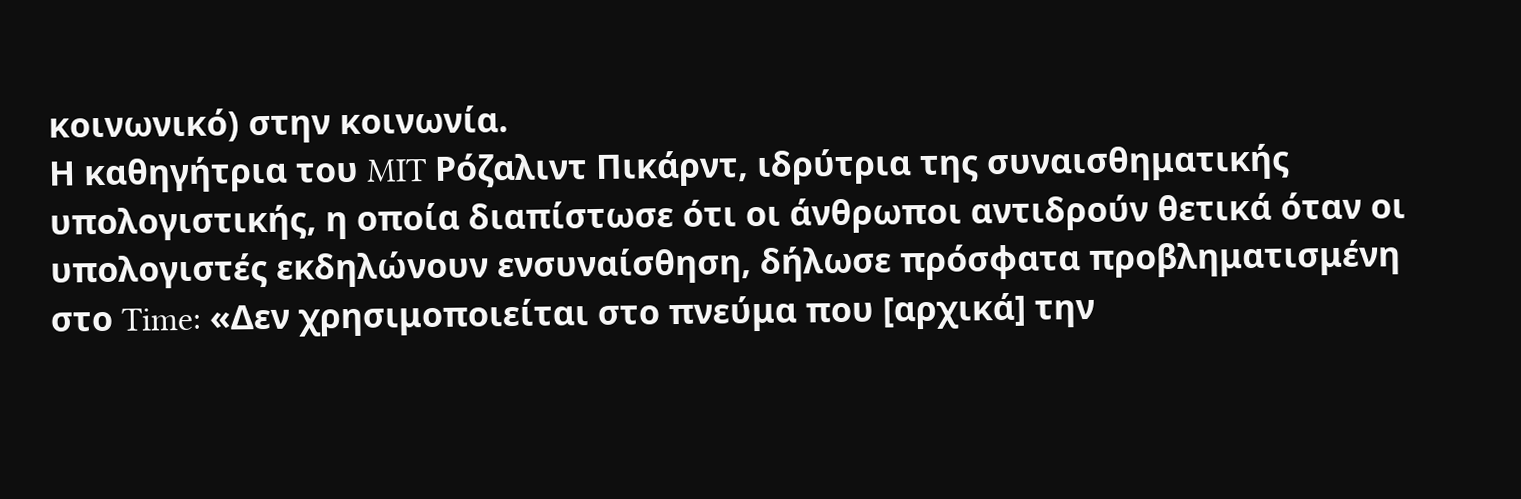κοινωνικό) στην κοινωνία.
Η καθηγήτρια του MIT Ρόζαλιντ Πικάρντ, ιδρύτρια της συναισθηματικής υπολογιστικής, η οποία διαπίστωσε ότι οι άνθρωποι αντιδρούν θετικά όταν οι υπολογιστές εκδηλώνουν ενσυναίσθηση, δήλωσε πρόσφατα προβληματισμένη στο Time: «Δεν χρησιμοποιείται στο πνεύμα που [αρχικά] την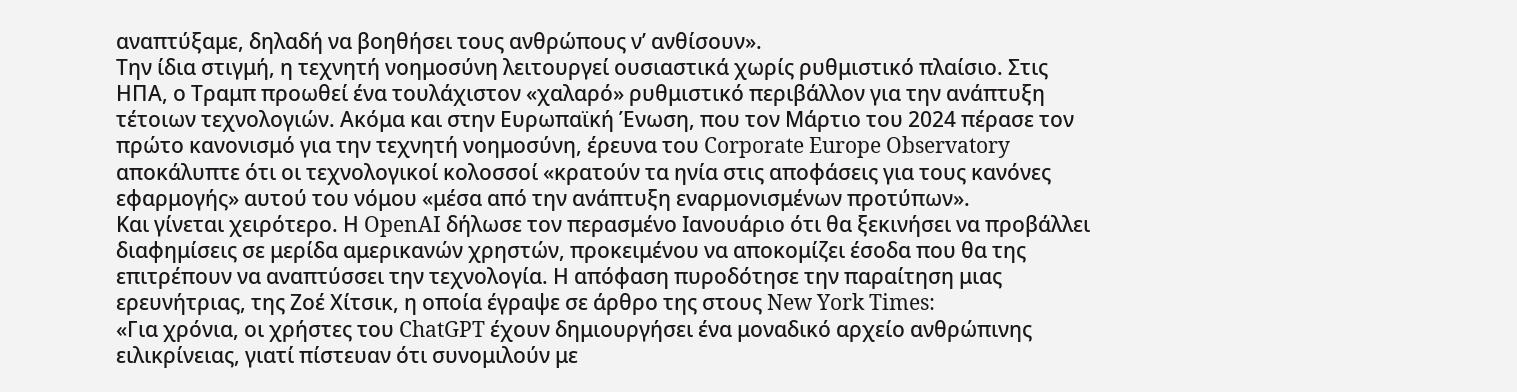αναπτύξαμε, δηλαδή να βοηθήσει τους ανθρώπους ν’ ανθίσουν».
Την ίδια στιγμή, η τεχνητή νοημοσύνη λειτουργεί ουσιαστικά χωρίς ρυθμιστικό πλαίσιο. Στις ΗΠΑ, ο Τραμπ προωθεί ένα τουλάχιστον «χαλαρό» ρυθμιστικό περιβάλλον για την ανάπτυξη τέτοιων τεχνολογιών. Ακόμα και στην Ευρωπαϊκή Ένωση, που τον Μάρτιο του 2024 πέρασε τον πρώτο κανονισμό για την τεχνητή νοημοσύνη, έρευνα του Corporate Europe Observatory αποκάλυπτε ότι οι τεχνολογικοί κολοσσοί «κρατούν τα ηνία στις αποφάσεις για τους κανόνες εφαρμογής» αυτού του νόμου «μέσα από την ανάπτυξη εναρμονισμένων προτύπων».
Και γίνεται χειρότερο. Η OpenAI δήλωσε τον περασμένο Ιανουάριο ότι θα ξεκινήσει να προβάλλει διαφημίσεις σε μερίδα αμερικανών χρηστών, προκειμένου να αποκομίζει έσοδα που θα της επιτρέπουν να αναπτύσσει την τεχνολογία. Η απόφαση πυροδότησε την παραίτηση μιας ερευνήτριας, της Ζοέ Χίτσικ, η οποία έγραψε σε άρθρο της στους New York Times:
«Για χρόνια, οι χρήστες του ChatGPT έχουν δημιουργήσει ένα μοναδικό αρχείο ανθρώπινης ειλικρίνειας, γιατί πίστευαν ότι συνομιλούν με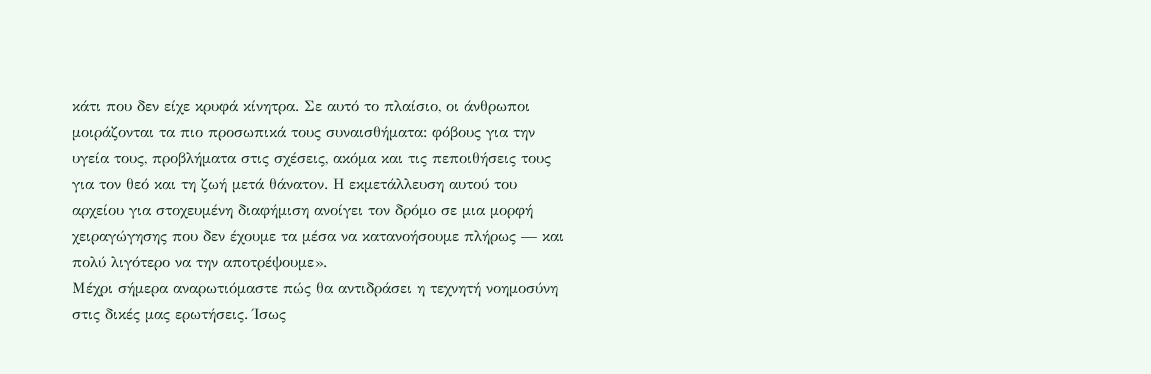κάτι που δεν είχε κρυφά κίνητρα. Σε αυτό το πλαίσιο, οι άνθρωποι μοιράζονται τα πιο προσωπικά τους συναισθήματα: φόβους για την υγεία τους, προβλήματα στις σχέσεις, ακόμα και τις πεποιθήσεις τους για τον θεό και τη ζωή μετά θάνατον. Η εκμετάλλευση αυτού του αρχείου για στοχευμένη διαφήμιση ανοίγει τον δρόμο σε μια μορφή χειραγώγησης που δεν έχουμε τα μέσα να κατανοήσουμε πλήρως — και πολύ λιγότερο να την αποτρέψουμε».
Μέχρι σήμερα αναρωτιόμαστε πώς θα αντιδράσει η τεχνητή νοημοσύνη στις δικές μας ερωτήσεις. Ίσως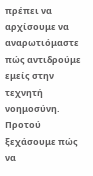πρέπει να αρχίσουμε να αναρωτιόμαστε πώς αντιδρούμε εμείς στην τεχνητή νοημοσύνη. Προτού ξεχάσουμε πώς να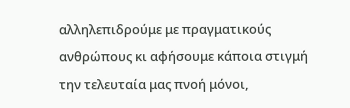αλληλεπιδρούμε με πραγματικούς ανθρώπους κι αφήσουμε κάποια στιγμή την τελευταία μας πνοή μόνοι,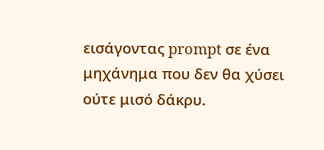εισάγοντας prompt σε ένα μηχάνημα που δεν θα χύσει ούτε μισό δάκρυ.